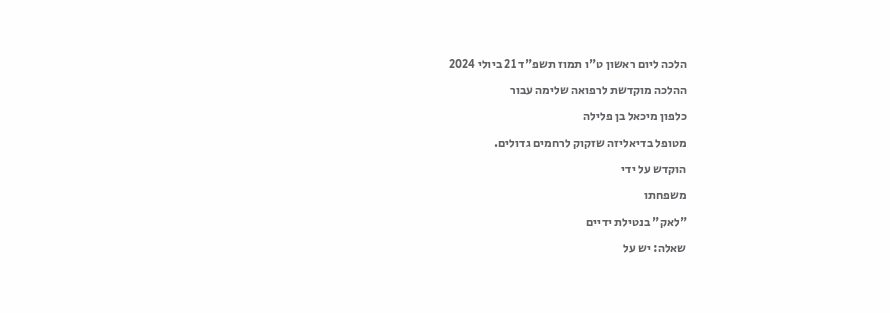הלכה ליום ראשון ט"ו תמוז תשפ"ד 21 ביולי 2024

ההלכה מוקדשת לרפואה שלימה עבור

כלפון מיכאל בן פלילה

מטופל בדיאליזה שזקוק לרחמים גדולים.

הוקדש על ידי

משפחתו

"לאק" בנטילת ידיים

שאלה: יש על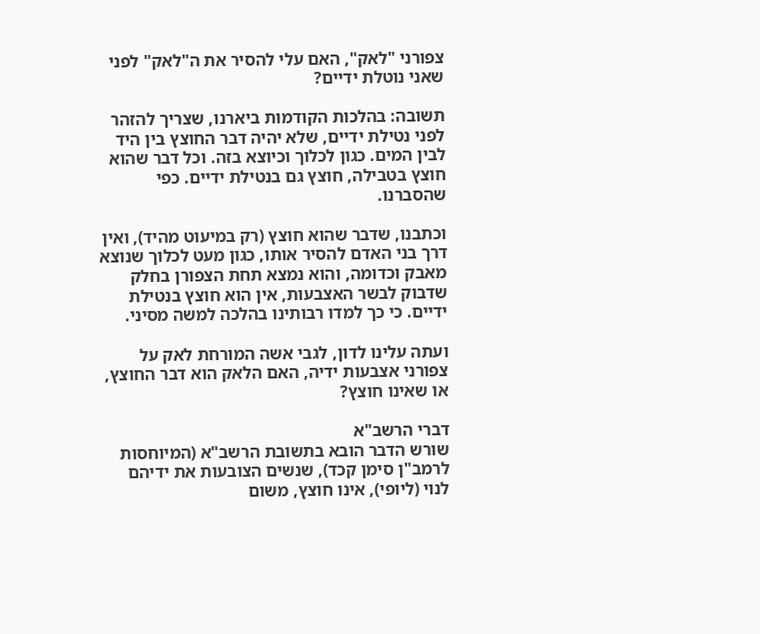צפורני "לאק", האם עלי להסיר את ה"לאק" לפני שאני נוטלת ידיים?

תשובה: בהלכות הקודמות ביארנו, שצריך להזהר לפני נטילת ידיים, שלא יהיה דבר החוצץ בין היד לבין המים. כגון לכלוך וכיוצא בזה. וכל דבר שהוא חוצץ בטבילה, חוצץ גם בנטילת ידיים. כפי שהסברנו.

וכתבנו, שדבר שהוא חוצץ (רק במיעוט מהיד), ואין דרך בני האדם להסיר אותו, כגון מעט לכלוך שנוצא מאבק וכדומה, והוא נמצא תחת הצפורן בחלק שדבוק לבשר האצבעות, אין הוא חוצץ בנטילת ידיים. כי כך למדו רבותינו בהלכה למשה מסיני.

ועתה עלינו לדון, לגבי אשה המורחת לאק על צפורני אצבעות ידיה, האם הלאק הוא דבר החוצץ, או שאינו חוצץ?

דברי הרשב"א
שורש הדבר הובא בתשובת הרשב"א (המיוחסות לרמב"ן סימן קכד), שנשים הצובעות את ידיהם לנוי (ליופי), אינו חוצץ, משום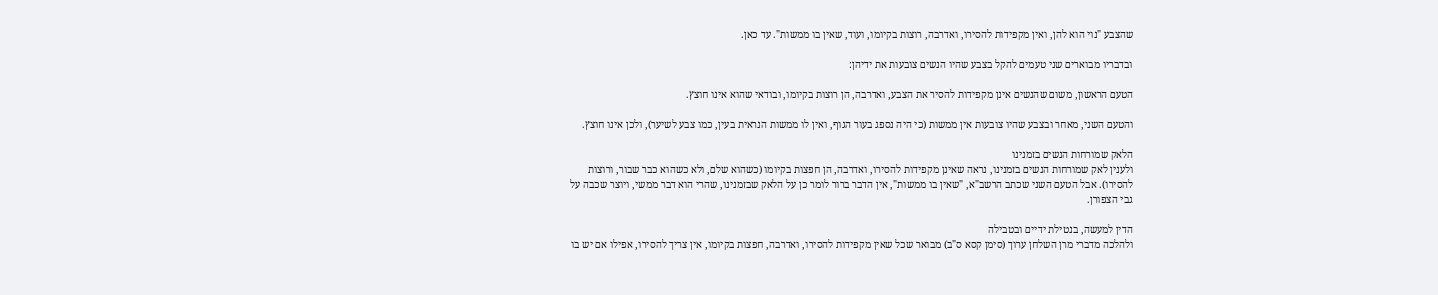שהצבע "נוי הוא להן, ואין מקפידות להסירו, ואדרבה, רוצות בקיומו, ועוד, שאין בו ממשות". עד כאן.

ובדבריו מבוארים שני טעמים להקל בצבע שהיו הנשים צובעות את ידיהן:

הטעם הראשון, משום שהנשים אינן מקפידות להסיר את הצבע, ואדרבה, הן רוצות בקיומו, ובודאי שהוא אינו חוצץ.

והטעם השני, מאחר ובצבע שהיו צובעות אין ממשות (כי היה נספג בעור הגוף, ואין לו ממשות הנראית בעין, כמו צבע לשיער), ולכן אינו חוצץ.

הלאק שמורחות הנשים בזמנינו
ולענין לאק שמורחות הנשים בזמנינו, נראה שאינן מקפידות להסירו, ואדרבה, הן חפצות בקיומו (כשהוא שלם, ולא כשהוא כבר שבור, ורוצות להסירו). אבל הטעם השני שכתב הרשב"א, "שאין בו ממשות", אין הדבר ברור לומר כן על הלאק שבזמנינו, שהרי הוא דבר ממשי, ויוצר שכבה על גבי הצפורן.

הדין למעשה, בנטילת ידיים ובטבילה
ולהלכה מדברי מרן השלחן ערוך (סימן קסא ס"ב) מבואר שכל שאין מקפידות להסירו, ואדרבה, חפצות בקיומו, אין צריך להסירו, אפילו אם יש בו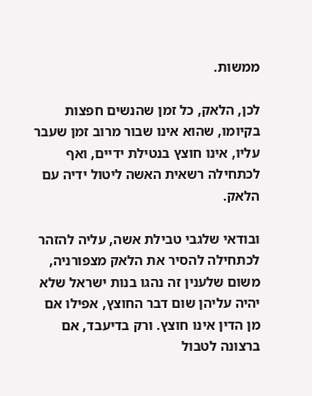ממשות.

לכן, הלאק, כל זמן שהנשים חפצות בקיומו, שהוא אינו שבור מרוב זמן שעבר עליו, אינו חוצץ בנטילת ידיים, ואף לכתחילה רשאית האשה ליטול ידיה עם הלאק.

ובודאי שלגבי טבילת אשה, עליה להזהר לכתחילה להסיר את הלאק מצפורניה, משום שלענין זה נהגו בנות ישראל שלא יהיה עליהן שום דבר החוצץ, אפילו אם מן הדין אינו חוצץ. ורק בדיעבד, אם ברצונה לטבול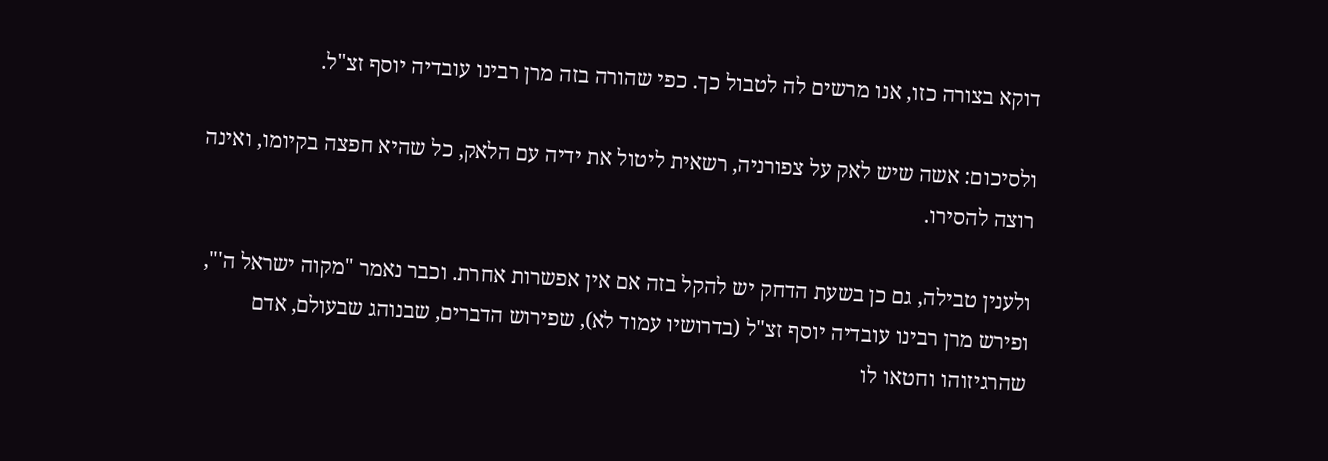דוקא בצורה כזו, אנו מרשים לה לטבול כך. כפי שהורה בזה מרן רבינו עובדיה יוסף זצ"ל.

ולסיכום: אשה שיש לאק על צפורניה, רשאית ליטול את ידיה עם הלאק, כל שהיא חפצה בקיומו, ואינה רוצה להסירו.

ולענין טבילה, גם כן בשעת הדחק יש להקל בזה אם אין אפשרות אחרת. וכבר נאמר "מקוה ישראל ה'", ופירש מרן רבינו עובדיה יוסף זצ"ל (בדרושיו עמוד לא), שפירוש הדברים, שבנוהג שבעולם, אדם שהרגיזוהו וחטאו לו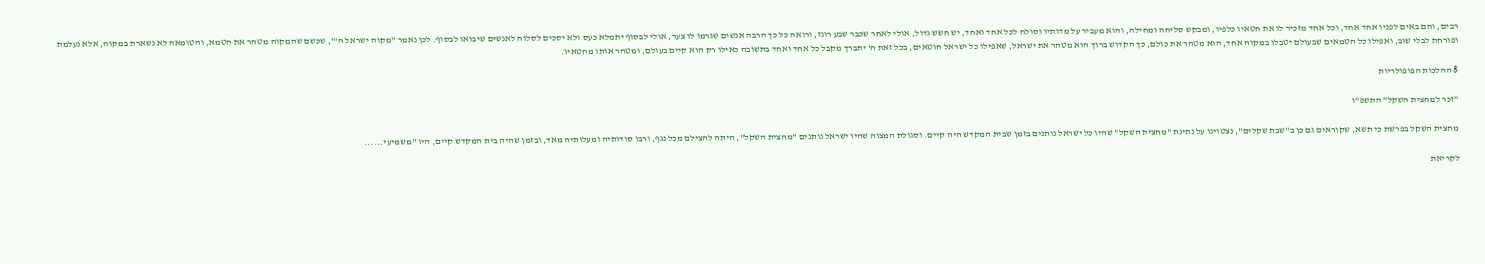רבים, והם באים לפניו אחד אחד, וכל אחד מזכיר לו את חטאיו כלפיו, ומבקש סליחה ומחילה, והוא מעביר על מדותיו וסולח לכל אחד ואחד, יש חשש גדול, אולי לאחר שכבר שבע רוגז, ורואה כל כך הרבה אנשים שגרמו לו צער, אולי לבסוף יתמלא כעס ולא יסכים לסלוח לאנשים שיבואו לבסוף. לכן נאמר "מקוה ישראל ה'", שכשם שהמקוה מטהר את הטמא, והטומאה לא נשארת במקוה, אלא נעלמת ופורחת לבלי שוב, ואפילו כל הטמאים שבעולם יטבלו במקוה אחד, הוא מטהר את כולם, כך הקדוש ברוך הוא מטהר את ישראל, שאפילו כל ישראל חוטאים, בכל זאת ה' יתברך מקבל כל אחד ואחד בתשובה כאילו רק הוא קיים בעולם, ומטהר אותו מחטאיו.

8 ההלכות הפופולריות

"זכר למחצית השקל" התשפ"ו

מחצית השקל בפרשת כי תשא, שקוראים גם כן ב"שבת שקלים", נצטוינו על נתינת "מחצית השקל" שהיו כל ישראל נותנים בזמן שבית המקדש היה קיים. וסגולת המצוה שהיו ישראל נותנים "מחצית השקל", היתה להצילם מכל נגף, ורבו סודותיה ומעלותיה מאד, ובזמן שהיה בית המקדש קיים, היו "משמיעי......

לקריאת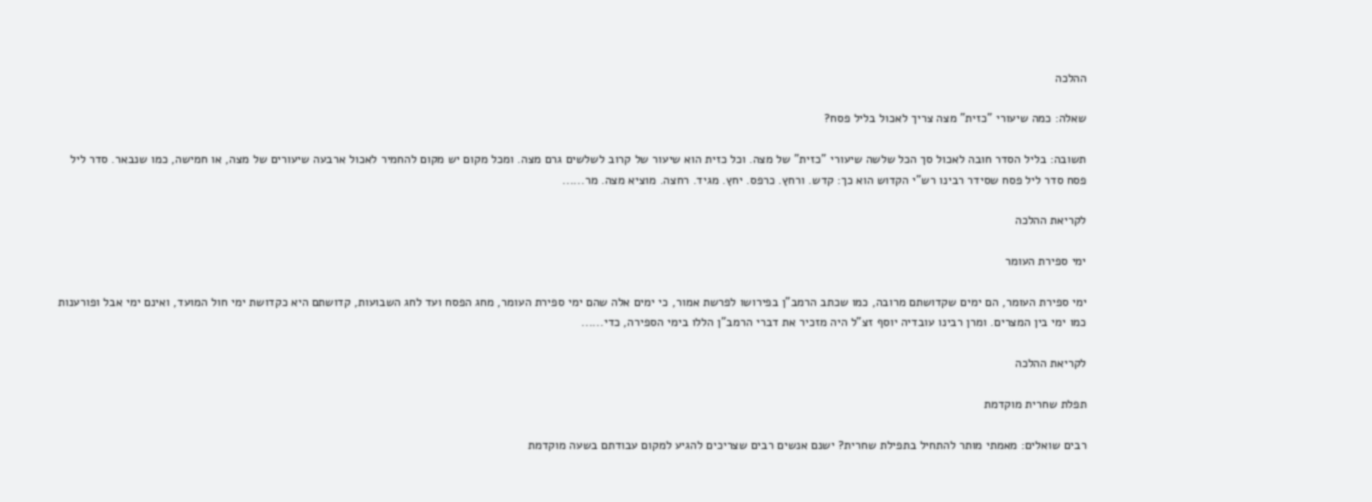ההלכה

שאלה: כמה שיעורי "כזית" מצה צריך לאכול בליל פסח?

תשובה: בליל הסדר חובה לאכול סך הכל שלשה שיעורי "כזית" של מצה. וכל כזית הוא שיעור של קרוב לשלשים גרם מצה. ומכל מקום יש מקום להחמיר לאכול ארבעה שיעורים של מצה, או חמישה, כמו שנבאר. סדר ליל פסח סדר ליל פסח שסידר רבינו רש"י הקדוש הוא כך: קדש. ורחץ. כרפס. יחץ. מגיד. רחצה. מוציא מצה. מר......

לקריאת ההלכה

ימי ספירת העומר

ימי ספירת העומר, הם ימים שקדושתם מרובה, כמו שכתב הרמב"ן בפירושו לפרשת אמור, כי ימים אלה שהם ימי ספירת העומר, מחג הפסח ועד לחג השבועות, קדושתם היא כקדושת ימי חול המועד, ואינם ימי אבל ופורענות כמו ימי בין המצרים. ומרן רבינו עובדיה יוסף זצ"ל היה מזכיר את דברי הרמב"ן הללו בימי הספירה, כדי......

לקריאת ההלכה

תפלת שחרית מוקדמת

רבים שואלים: מאמתי מותר להתחיל בתפילת שחרית? ישנם אנשים רבים שצריכים להגיע למקום עבודתם בשעה מוקדמת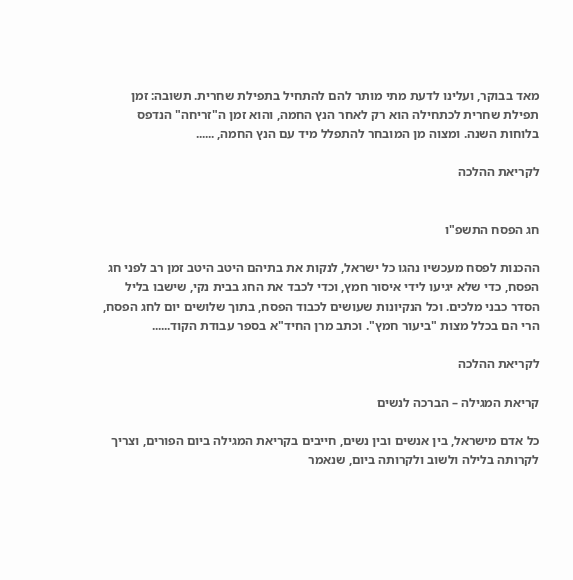מאד בבוקר, ועלינו לדעת מתי מותר להם להתחיל בתפילת שחרית. תשובה: זמן תפילת שחרית לכתחילה הוא רק לאחר הנץ החמה, והוא זמן ה"זריחה" הנדפס בלוחות השנה. ומצוה מן המובחר להתפלל מיד עם הנץ החמה, ......

לקריאת ההלכה


חג הפסח התשפ"ו

ההכנות לפסח מעכשיו נהגו כל ישראל, לנקות את בתיהם היטב היטב זמן רב לפני חג הפסח, כדי שלא יגיעו לידי איסור חמץ, וכדי לכבד את החג בבית נקי, שישבו בליל הסדר כבני מלכים. וכל הנקיונות שעושים לכבוד הפסח, בתוך שלושים יום לחג הפסח, הרי הם בכלל מצות "ביעור חמץ". וכתב מרן החיד"א בספר עבודת הקוד......

לקריאת ההלכה

קריאת המגילה – הברכה לנשים

כל אדם מישראל, בין אנשים ובין נשים, חייבים בקריאת המגילה ביום הפורים, וצריך לקרותה בלילה ולשוב ולקרותה ביום, שנאמר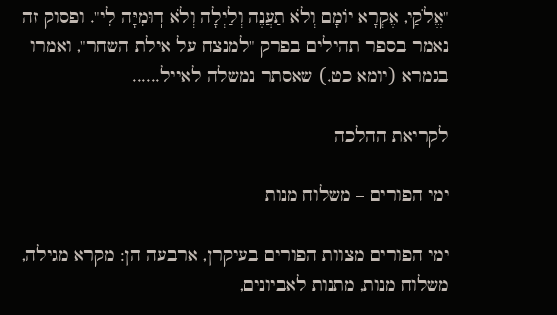"אֱלֹקַי, אֶקְרָא יוֹמָם וְלֹא תַעֲנֶה וְלַיְלָה וְלֹא דֽוּמִיָּה לִי". ופסוק זה נאמר בספר תהילים בפרק "למנצח על אילת השחר", ואמרו בגמרא (יומא כט.) שאסתר נמשלה לאייל......

לקריאת ההלכה

ימי הפורים – משלוח מנות

ימי הפורים מצוות הפורים בעיקרן, ארבעה הן: מקרא מגילה, משלוח מנות, מתנות לאביונים,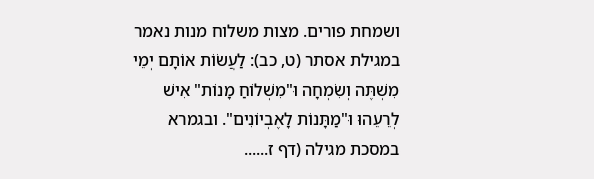ושמחת פורים. מצות משלוח מנות נאמר במגילת אסתר (ט, כב): לַעֲשׂוֹת אוֹתָם יְמֵי מִשְׁתֶּה וְשִׂמְחָה וּ"מִשְׁלוֹחַ מָנוֹת" אִישׁ לְרֵעֵהוּ וּ"מַתָּנוֹת לָאֶבְיוֹנִים". ובגמרא במסכת מגילה (דף ז......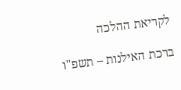לקריאת ההלכה

ברכת האילנות – תשפ"ו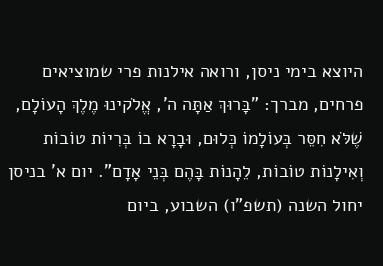היוצא בימי ניסן, ורואה אילנות פרי שמוציאים פרחים, מברך: "בָּרוּךְ אַתָּה ה', אֱלֹקינוּ מֶלֶךְ הָעוֹלָם, שֶׁלֹּא חִסֵּר בְּעוֹלָמוֹ כְּלוּם, וּבָרָא בוֹ בְּרִיוֹת טוֹבוֹת וְאִילָנוֹת טוֹבוֹת, לֵהָנוֹת בָּהֶם בְּנֵי אָדָם". יום א' בניסן יחול השנה (תשפ"ו) השבוע, ביום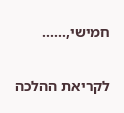חמישי,......

לקריאת ההלכה